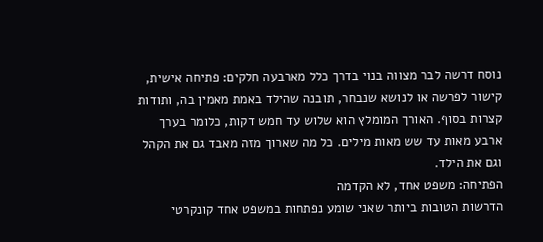נוסח דרשה לבר מצווה בנוי בדרך כלל מארבעה חלקים: פתיחה אישית, קישור לפרשה או לנושא שנבחר, תובנה שהילד באמת מאמין בה, ותודות קצרות בסוף. האורך המומלץ הוא שלוש עד חמש דקות, כלומר בערך ארבע מאות עד שש מאות מילים. כל מה שארוך מזה מאבד גם את הקהל וגם את הילד.
הפתיחה: משפט אחד, לא הקדמה
הדרשות הטובות ביותר שאני שומע נפתחות במשפט אחד קונקרטי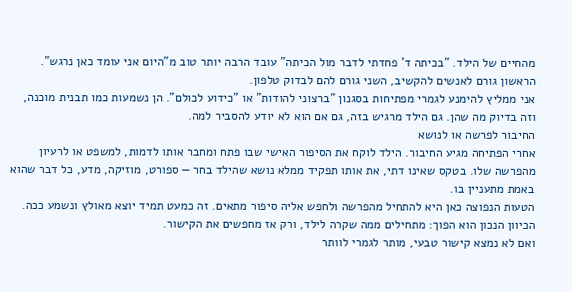מהחיים של הילד. "בכיתה ד' פחדתי לדבר מול הכיתה" עובד הרבה יותר טוב מ"היום אני עומד כאן נרגש". הראשון גורם לאנשים להקשיב, השני גורם להם לבדוק טלפון.
אני ממליץ להימנע לגמרי מפתיחות בסגנון "ברצוני להודות" או "כידוע לכולם". הן נשמעות כמו תבנית מוכנה, וזה בדיוק מה שהן. גם הילד מרגיש בזה, גם אם הוא לא יודע להסביר למה.
החיבור לפרשה או לנושא
אחרי הפתיחה מגיע החיבור. הילד לוקח את הסיפור האישי שבו פתח ומחבר אותו לדמות, למשפט או לרעיון מהפרשה שלו. בטקס שאינו דתי, את אותו תפקיד ממלא נושא שהילד בחר — ספורט, מוזיקה, מדע, כל דבר שהוא באמת מתעניין בו.
הטעות הנפוצה כאן היא להתחיל מהפרשה ולחפש אליה סיפור מתאים. זה כמעט תמיד יוצא מאולץ ונשמע ככה. הכיוון הנכון הוא הפוך: מתחילים ממה שקרה לילד, ורק אז מחפשים את הקישור.
ואם לא נמצא קישור טבעי, מותר לגמרי לוותר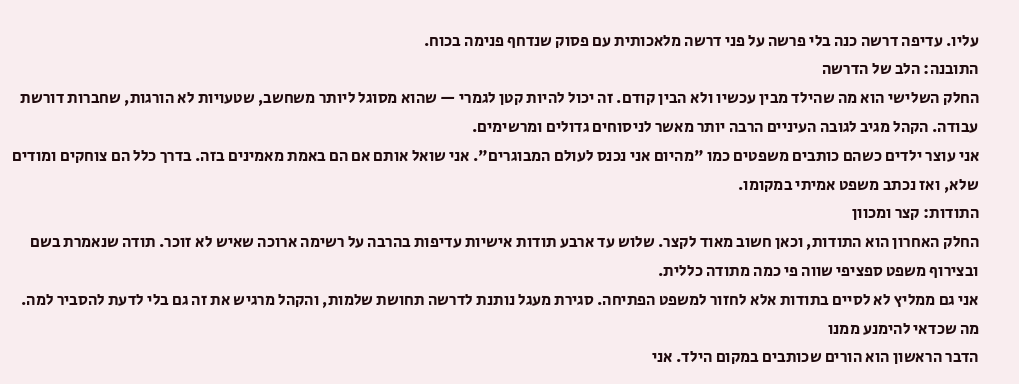עליו. עדיפה דרשה כנה בלי פרשה על פני דרשה מלאכותית עם פסוק שנדחף פנימה בכוח.
התובנה: הלב של הדרשה
החלק השלישי הוא מה שהילד מבין עכשיו ולא הבין קודם. זה יכול להיות קטן לגמרי — שהוא מסוגל ליותר משחשב, שטעויות לא הורגות, שחברות דורשת עבודה. הקהל מגיב לגובה העיניים הרבה יותר מאשר לניסוחים גדולים ומרשימים.
אני עוצר ילדים כשהם כותבים משפטים כמו "מהיום אני נכנס לעולם המבוגרים". אני שואל אותם אם הם באמת מאמינים בזה. בדרך כלל הם צוחקים ומודים שלא, ואז נכתב משפט אמיתי במקומו.
התודות: קצר ומכוון
החלק האחרון הוא התודות, וכאן חשוב מאוד לקצר. שלוש עד ארבע תודות אישיות עדיפות בהרבה על רשימה ארוכה שאיש לא זוכר. תודה שנאמרת בשם ובצירוף משפט ספציפי שווה פי כמה מתודה כללית.
אני גם ממליץ לא לסיים בתודות אלא לחזור למשפט הפתיחה. סגירת מעגל נותנת לדרשה תחושת שלמות, והקהל מרגיש את זה גם בלי לדעת להסביר למה.
מה שכדאי להימנע ממנו
הדבר הראשון הוא הורים שכותבים במקום הילד. אני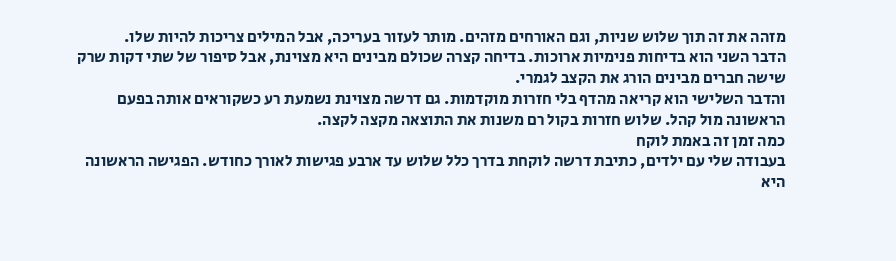מזהה את זה תוך שלוש שניות, וגם האורחים מזהים. מותר לעזור בעריכה, אבל המילים צריכות להיות שלו.
הדבר השני הוא בדיחות פנימיות ארוכות. בדיחה קצרה שכולם מבינים היא מצוינת, אבל סיפור של שתי דקות שרק שישה חברים מבינים הורג את הקצב לגמרי.
והדבר השלישי הוא קריאה מהדף בלי חזרות מוקדמות. גם דרשה מצוינת נשמעת רע כשקוראים אותה בפעם הראשונה מול קהל. שלוש חזרות בקול רם משנות את התוצאה מקצה לקצה.
כמה זמן זה באמת לוקח
בעבודה שלי עם ילדים, כתיבת דרשה לוקחת בדרך כלל שלוש עד ארבע פגישות לאורך כחודש. הפגישה הראשונה היא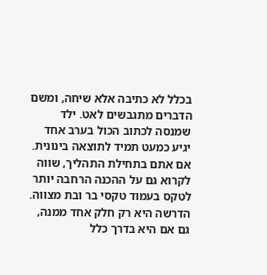בכלל לא כתיבה אלא שיחה, ומשם הדברים מתגבשים לאט. ילד שמנסה לכתוב הכול בערב אחד יגיע כמעט תמיד לתוצאה בינונית.
אם אתם בתחילת התהליך, שווה לקרוא גם על ההכנה הרחבה יותר לטקס בעמוד טקסי בר ובת מצווה. הדרשה היא רק חלק אחד ממנה, גם אם היא בדרך כלל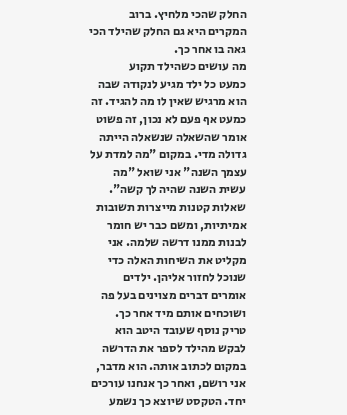החלק שהכי מלחיץ. ברוב המקרים היא גם החלק שהילד הכי גאה בו אחר כך.
מה עושים כשהילד תקוע
כמעט כל ילד מגיע לנקודה שבה הוא מרגיש שאין לו מה להגיד. זה כמעט אף פעם לא נכון, זה פשוט אומר שהשאלה שנשאלה הייתה גדולה מדי. במקום "מה למדת על עצמך השנה" אני שואל "מה עשית השנה שהיה לך קשה".
שאלות קטנות מייצרות תשובות אמיתיות, ומשם כבר יש חומר לבנות ממנו דרשה שלמה. אני מקליט את השיחות האלה כדי שנוכל לחזור אליהן. ילדים אומרים דברים מצוינים בעל פה ושוכחים אותם מיד אחר כך.
טריק נוסף שעובד היטב הוא לבקש מהילד לספר את הדרשה במקום לכתוב אותה. הוא מדבר, אני רושם, ואחר כך אנחנו עורכים יחד. הטקסט שיוצא כך נשמע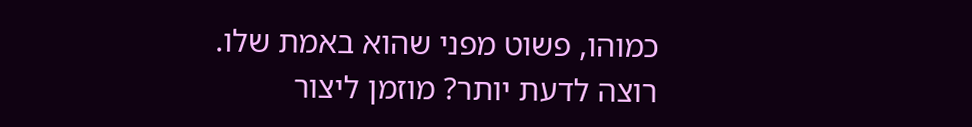כמוהו, פשוט מפני שהוא באמת שלו.
רוצה לדעת יותר? מוזמן ליצור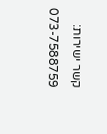קשר ישירות: 073-7588759